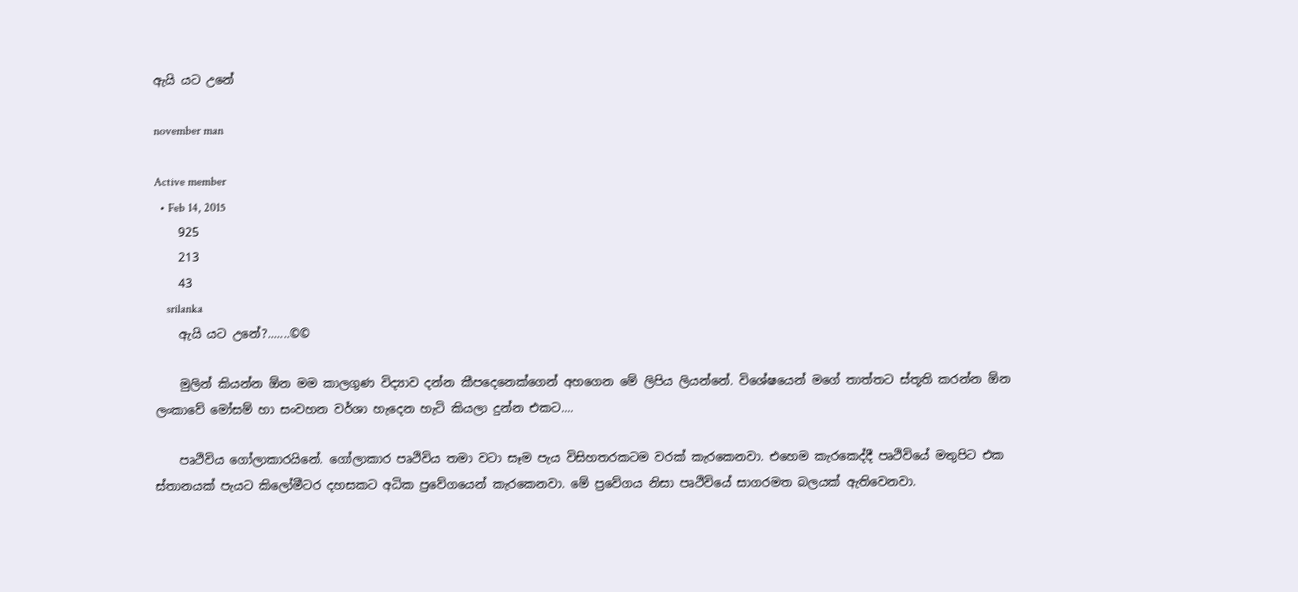ඇයි යට උනේ

november man

Active member
  • Feb 14, 2015
    925
    213
    43
    srilanka
    ඇයි යට උනේ?.......©©

    මුලින් කියන්න ඕන මම කාලගුණ විද්‍යාව දන්න කීපදෙනෙක්ගෙන් අහගෙන මේ ලිපිය ලියන්නේ. විශේෂයෙන් මගේ තාත්තට ස්තූති කරන්න ඕන ලංකාවේ මෝසම් හා සංවහන වර්ශා හැදෙන හැටි කියලා දුන්න එකට....

    පෘථිවිය ගෝලාකාරයිනේ. ගෝලාකාර පෘථිවිය තමා වටා සෑම පැය විසිහතරකටම වරක් කැරකෙනවා. එහෙම කැරකෙද්දී පෘථිවියේ මතුපිට එක ස්තානයක් පැයට කිලෝමීටර දහසකට අධික ප්‍රවේගයෙන් කැරකෙනවා. මේ ප්‍රවේගය නිසා පෘථිවියේ සාගරමත බලයක් ඇතිවෙනවා.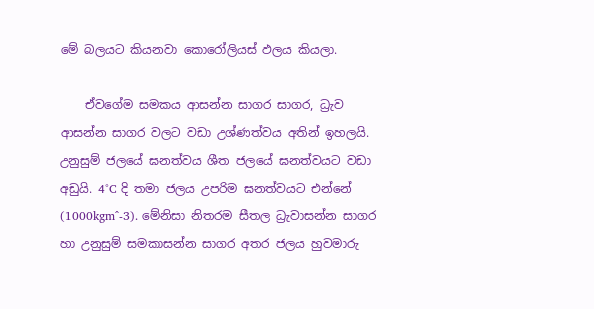මේ බලයට කියනවා කොරෝලියස් ඵලය කියලා.

    ඒවගේම සමකය ආසන්න සාගර සාගර, ධ්‍රැව ආසන්න සාගර වලට වඩා උශ්ණත්වය අතින් ඉහලයි. උනුසුම් ජලයේ ඝනත්වය ශීත ජලයේ ඝනත්වයට වඩා අඩුයි. 4°C දි තමා ජලය උපරිම ඝනත්වයට එන්නේ (1000kgm^-3). මේනිසා නිතරම සීතල ධ්‍රැවාසන්න සාගර හා උනුසුම් සමකාසන්න සාගර අතර ජලය හුවමාරු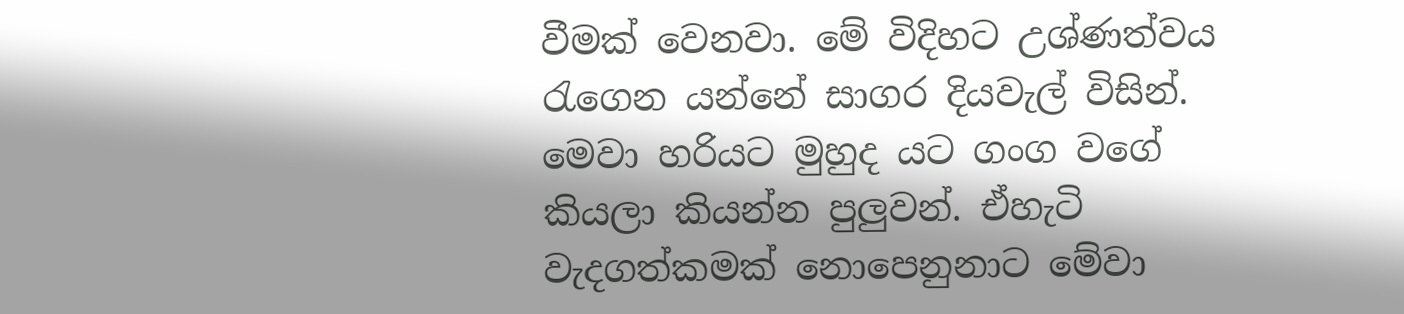වීමක් වෙනවා. මේ විදිහට උශ්ණත්වය රැගෙන යන්නේ සාගර දියවැල් විසින්. මෙවා හරියට මුහුද යට ගංග වගේ කියලා කියන්න පුලුවන්. ඒහැටි වැදගත්කමක් නොපෙනුනාට මේවා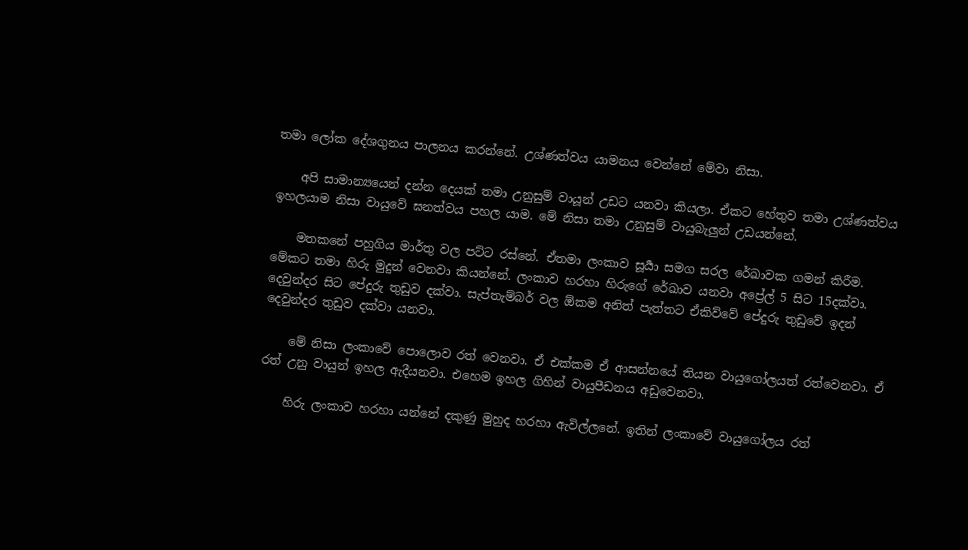තමා ලෝක දේශගුනය පාලනය කරන්නේ. උශ්ණත්වය යාමනය වෙන්නේ මේවා නිසා.

    අපි සාමාන්‍යයෙන් දන්න දෙයක් තමා උනුසුම් වායූන් උඩට යනවා කියලා. ඒකට හේතුව තමා උශ්ණත්වය ඉහලයාම නිසා වායුවේ ඝනත්වය පහල යාම. මේ නිසා තමා උනුසුම් වායුබැලුන් උඩයන්නේ.

    මතකනේ පහුගිය මා‍ර්තු වල පට්ට රස්නේ. ඒතමා ලංකාව සූර්‍යා සමග සරල රේඛාවක ගමන් කිරීම. මේකට තමා හිරු මුදුන් වෙනවා කියන්නේ. ලංකාව හරහා හිරුගේ රේඛාව යනවා අප්‍රේල් 5 සිට 15දක්වා. දෙවුන්දර සිට පේදුරු තුඩුව දක්වා. සැප්තැම්බර් වල ඕකම අනිත් පැත්තට ඒකිව්වේ පේදුරු තුඩුවේ ඉදන් දෙවුන්දර තුඩුව දක්වා යනවා.

    මේ නිසා ලංකාවේ පොලොව රත් වෙනවා. ඒ එක්කම ඒ ආසන්නයේ තියන වායුගෝලයත් රත්වෙනවා. ඒ රත් උනු වායුන් ඉහල ඇදීයනවා. එහෙම ඉහල ගිහින් වායුපීඩනය අඩුවෙනවා.

    හිරු ලංකාව හරහා යන්නේ දකුණු මුහුද හරහා ඇවිල්ලනේ. ඉතින් ලංකාවේ වායුගෝලය රත්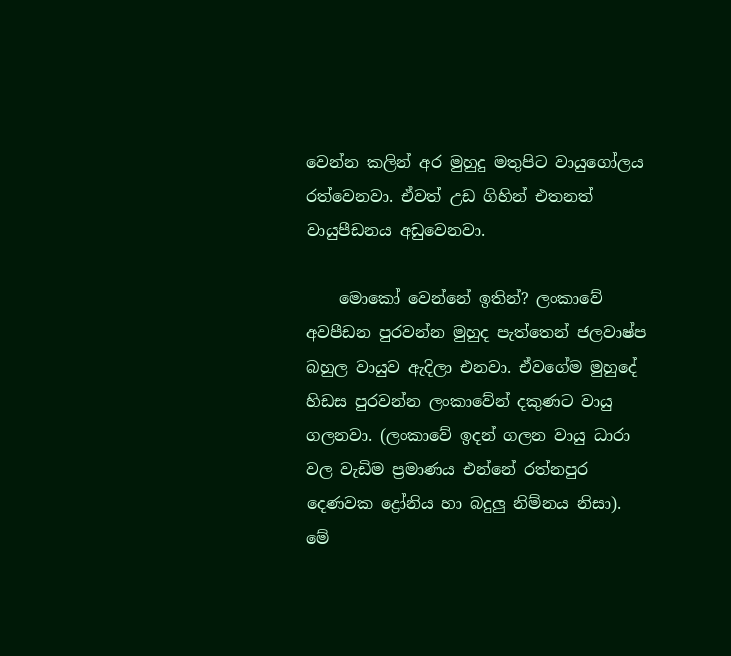වෙන්න කලින් අර මුහුදු මතුපිට වායුගෝලය රත්වෙනවා. ඒවත් උඩ ගිහින් එතනත් වායුපීඩනය අඩුවෙනවා.

    මොකෝ වෙන්නේ ඉතින්? ලංකාවේ අවපීඩන පුරවන්න මුහුද පැත්තෙන් ජලවාෂ්ප බහුල වායුව ඇදිලා එනවා. ඒවගේම මුහුදේ හිඩස පුරවන්න ලංකාවේන් දකුණට වායු ගලනවා. (ලංකාවේ ඉදන් ගලන වායු ධාරා වල වැඩිම ප්‍රමාණය එන්නේ රත්නපුර දෙණවක ද්‍රෝනිය හා බදුලු නිම්නය නිසා). මේ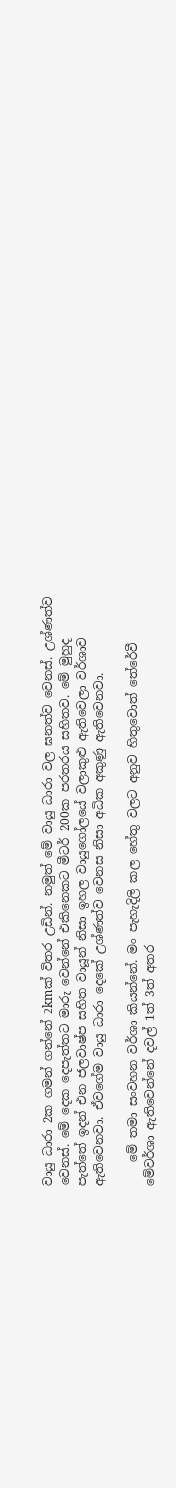වායු ධාරා 2ක ගමන් ගන්නේ 2kmක් විතර උඩින්. නමුත් මේ වායු ධාරා වල ඝනත්ව වෙනස්. උශ්ණත්ව වෙනස්. මේ දෙක දෙපැත්තට මාරු වෙන්නේ එකිනෙකට මීටර් 200ක පරතරය සහිතව. මේ මුහුද පැත්තේ ඉදන් එන ජලවාෂ්ප සහිත වායූන් නිසා ඉහල වායුගෝලයේ වලාකුළු ඇතිවෙලා වර්ශාව ඇතිවෙනවා. ඒවගේම වායු ධාරා දෙකේ උශ්ණත්ව වෙනස නිසා අධික අකුණු ඇතිවෙනවා.

    මේ තමා සංවහන වර්ශා කියන්නේ. මං පැහැදිලි කල හේතු වලට අනුව හිතුවොත් තේරේවී මේවර්ශා ඇතිවෙන්නේ දවල් 1ත් 3ත් අතර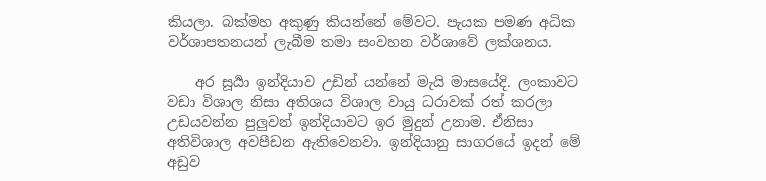කියලා. බක්මහ අකුණු කියන්නේ මේවට. පැයක පමණ අධික වර්ශාපතනයන් ලැබීම තමා සංවහන වර්ශාවේ ලක්ශනය.

    අර සූර්‍යා ඉන්දියාව උඩින් යන්නේ මැයි මාසයේදි. ලංකාවට වඩා විශාල නිසා අතිශය විශාල වායු ධරාවක් රත් කරලා උඩයවන්න පුලුවන් ඉන්දියාවට ඉර මුදුන් උනාම. ඒනිසා අතිවිශාල අවපීඩන ඇතිවෙනවා. ඉන්දියානු සාගරයේ ඉදන් මේ අඩුව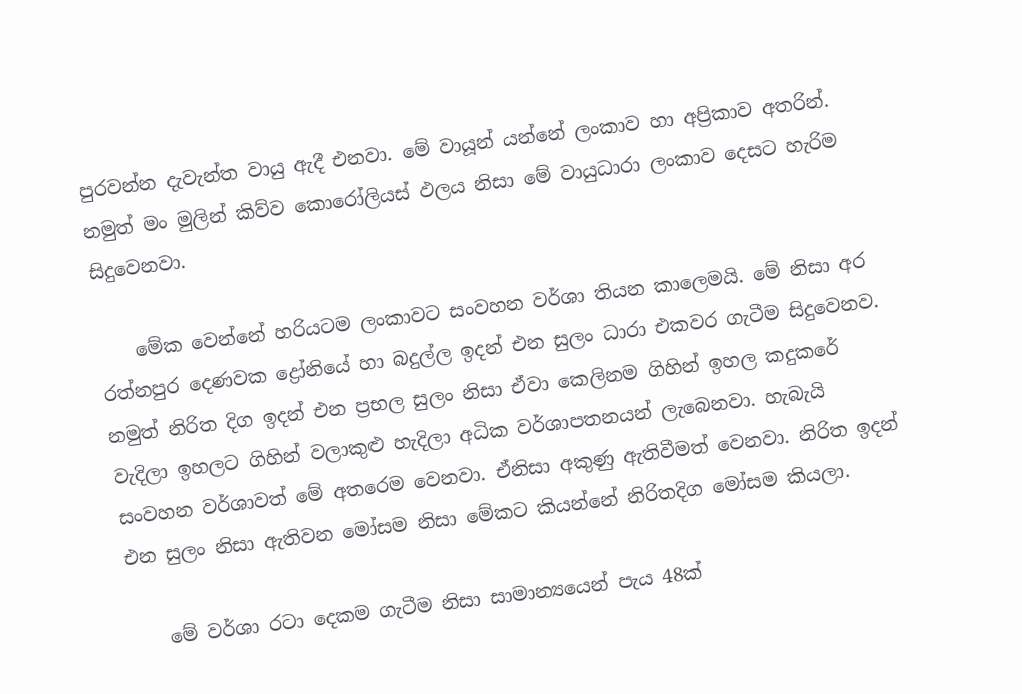පුරවන්න දැවැන්ත වායු ඇදී එනවා. මේ වායූන් යන්නේ ලංකාව හා අප්‍රිකාව අතරින්. නමුත් මං මුලින් කිව්ව කොරෝලියස් ඵලය නිසා මේ වායුධාරා ලංකාව දෙසට හැරිම සිදුවෙනවා.

    මේක වෙන්නේ හරියටම ලංකාවට සංවහන වර්ශා තියන කාලෙමයි. මේ නිසා අර රත්නපුර දෙණවක ද්‍රෝනියේ හා බදුල්ල ඉදන් එන සුලං ධාරා එකවර ගැටීම සිදුවෙනව. නමුත් නිරිත දිග ඉදන් එන ප්‍රභල සුලං නිසා ඒවා කෙලිනම ගිහින් ඉහල කදුකරේ වැදිලා ඉහලට ගිහින් වලාකුළු හැදිලා අධික වර්ශාපතනයන් ලැබෙනවා. හැබැයි සංවහන වර්ශාවත් මේ අතරෙම වෙනවා. ඒනිසා අකුණු ඇතිවීමත් වෙනවා. නිරිත ඉදන් එන සුලං නිසා ඇතිවන මෝසම නිසා මේකට කියන්නේ නිරිතදිග මෝසම කියලා.

    මේ වර්ශා රටා දෙකම ගැටීම නිසා සාමාන්‍යයෙන් පැය 48ක්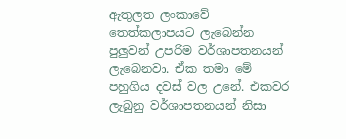ඇතුලත ලංකාවේ තෙත්කලාපයට ලැබෙන්න පුලුවන් උපරිම වර්ශාපතනයන් ලැබෙනවා. ඒක තමා මේ පහුගිය දවස් වල උනේ. එකවර ලැබුනු වර්ශාපතනයන් නිසා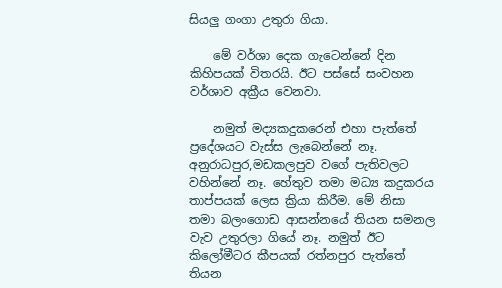සියලු ගංගා උතුරා ගියා.

    මේ වර්ශා දෙක ගැටෙන්නේ දින කිහිපයක් විතරයි. ඊට පස්සේ සංවහන වර්ශාව අක්‍රීය වෙනවා.

    නමුත් මද්‍යකදුකරෙන් එහා පැත්තේ ප්‍රදේශයට වැස්ස ලැබෙන්නේ නෑ. අනුරාධපුර,මඩකලපුව වගේ පැතිවලට වහින්නේ නෑ. හේතුව තමා මධ්‍ය කදුකරය තාප්පයක් ලෙස ක්‍රියා කිරීම. මේ නිසා තමා බලංගොඩ ආසන්නයේ තියන සමනල වැව උතුරලා ගියේ නෑ. නමුත් ඊට කිලෝමීටර කීපයක් රත්නපුර පැත්තේ තියන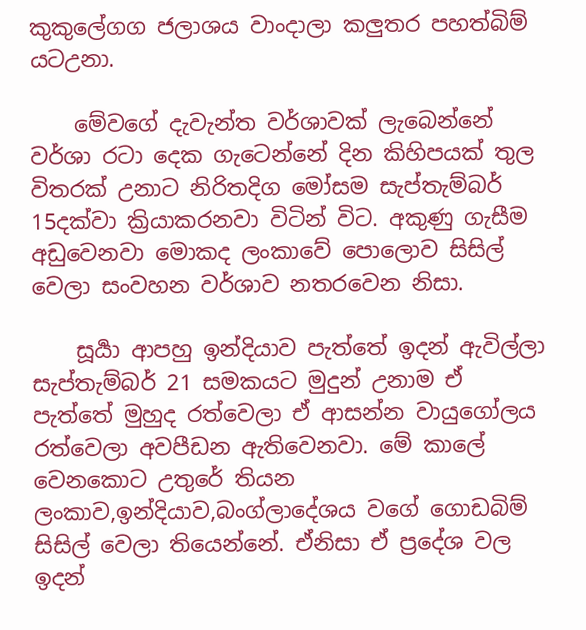කුකුලේගග ජලාශය වාංදාලා කලුතර පහත්බිම් යටඋනා.

    මේවගේ දැවැන්ත වර්ශාවක් ලැබෙන්නේ වර්ශා රටා දෙක ගැටෙන්නේ දින කිහිපයක් තුල විතරක් උනාට නිරිතදිග මෝසම සැප්තැම්බර් 15දක්වා ක්‍රියාකරනවා විටින් විට. අකුණු ගැසීම අඩුවෙනවා මොකද ලංකාවේ පොලොව සිසිල් වෙලා සංවහන වර්ශාව නතරවෙන නිසා.

    සූර්‍යා ආපහු ඉන්දියාව පැත්තේ ඉදන් ඇවිල්ලා සැප්තැම්බර් 21 සමකයට මුදුන් උනාම ඒ පැත්තේ මුහුද රත්වෙලා ඒ ආසන්න වායුගෝලය රත්වෙලා අවපීඩන ඇතිවෙනවා. මේ කාලේ වෙනකොට උතුරේ තියන ලංකාව,ඉන්දියාව,බංග්ලාදේශය වගේ ගොඩබිම් සිසිල් වෙලා තියෙන්නේ. ඒනිසා ඒ ප්‍රදේශ වල ඉදන්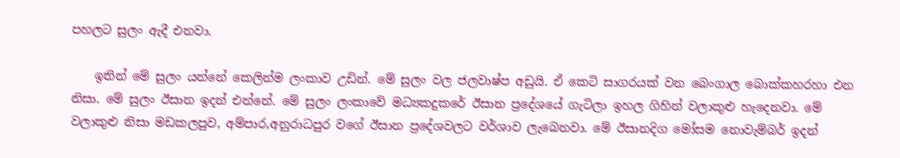පහලට සුලං ඇදී එනවා.

    ඉතින් මේ සුලං යන්නේ කෙලින්ම ලංකාව උඩින්. මේ සුලං වල ජලවාෂ්ප අඩුයි. ඒ කෙටි සාගරයක් වන බෙංගාල බොක්කහරහා එන නිසා. මේ සුලං ඊසාන ඉදන් එන්නේ. මේ සුලං ලංකාවේ මධ්‍යකදුකරේ ඊසාන ප්‍රදේශයේ ගැටිලා ඉහල ගිහින් වලාකුළු හැදෙනවා. මේ වලාකුළු නිසා මඩකලපුව, අම්පාර,අනුරාධපුර වගේ ඊසාන ප්‍රදේශවලට වර්ශාව ලැබෙනවා. මේ ඊසානදිග මෝසම නොවැම්බර් ඉදන්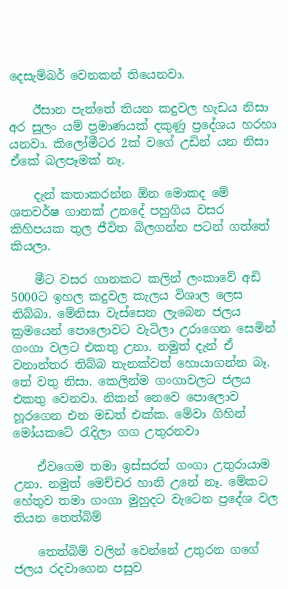දෙසැම්බර් වෙනකන් තියෙනවා.

    ඊසාන පැත්තේ තියන කදුවල හැඩය නිසා අර සුලං යම් ප්‍රමාණයක් දකුණු ප්‍රදේශය හරහා යනවා. කිලෝමීටර 2ක් වගේ උඩින් යන නිසා ඒකේ බලපෑමක් නෑ.

    දැන් කතාකරන්න ඕන මොකද මේ ශතවර්ෂ ගානක් උනදේ පහුගිය වසර කිහිපයක තුල ජීවිත බිලගන්න පටන් ගත්තේ කියලා.

    මීට වසර ගානකට කලින් ලංකාවේ අඩි 5000ට ඉහල කදුවල කැලය විශාල ලෙස තිබ්බා. මේනිසා වැස්සෙන ලැබෙන ජලය ක්‍රමයෙන් පොලොවට වැටිලා උරාගෙන සෙමින් ගංගා වලට එකතු උනා. නමුත් දැන් ඒ වනාන්තර තිබ්බ තැනක්වත් හොයාගන්න බෑ. තේ වතු නිසා. කෙලින්ම ගංගාවලට ජලය එකතු වෙනවා. නිකන් නෙවෙ පොලොව හූරගෙන එන මඩත් එක්ක. මේවා ගිහින් මෝයකටේ රැදිලා ගග උතුරනවා

    ඒවගෙම තමා ඉස්සරත් ගංගා උතුරායාම උනා. නමුත් මෙච්චර හානි උනේ නෑ. මේකට හේතුව තමා ගංගා මුහුදට වැටෙන ප්‍රදේශ වල තියන තෙත්බිම්

    තෙත්බිම් වලින් වෙන්නේ උතුරන ගගේ ජලය රදවාගෙන පසුව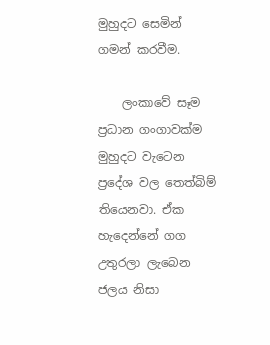මුහුදට සෙමින් ගමන් කරවීම.

    ලංකාවේ සෑම ප්‍රධාන ගංගාවක්ම මුහුදට වැටෙන ප්‍රදේශ වල තෙත්බිම් තියෙනවා. ඒක හැදෙන්නේ ගග උතුරලා ලැබෙන ජලය නිසා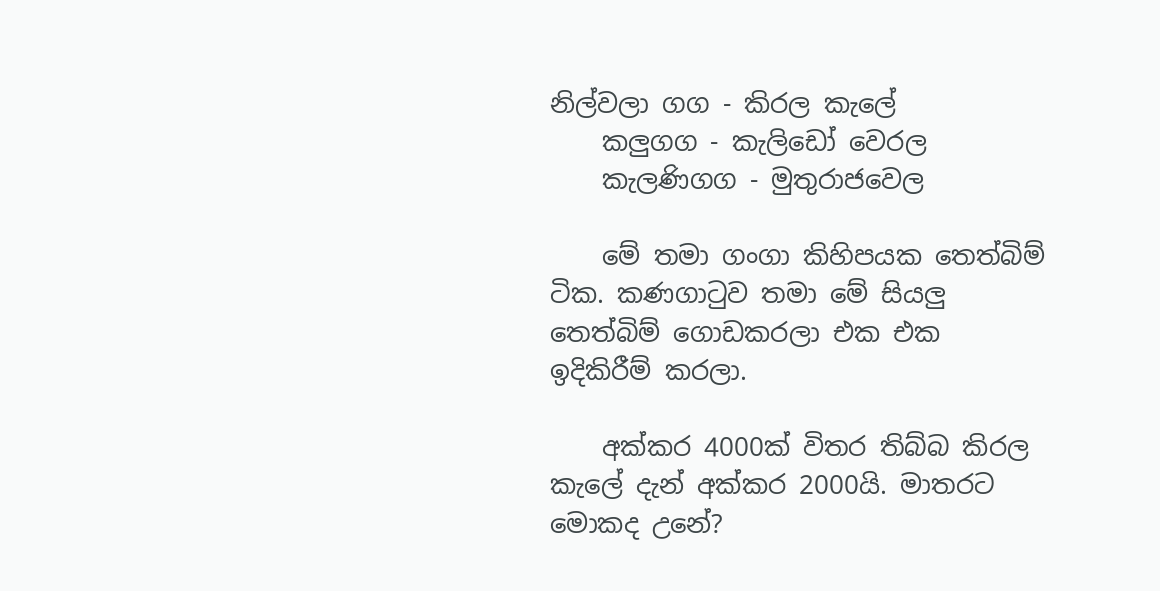නිල්වලා ගග - කිරල කැලේ
    කලුගග - කැලිඩෝ වෙරල
    කැලණිගග - මුතුරාජවෙල

    මේ තමා ගංගා කිහිපයක තෙත්බිම් ටික. කණගාටුව තමා මේ සියලු තෙත්බිම් ගොඩකරලා එක එක ඉදිකිරීම් කරලා.

    අක්කර 4000ක් විතර තිබ්බ කිරල කැලේ දැන් අක්කර 2000යි. මාතරට මොකද උනේ?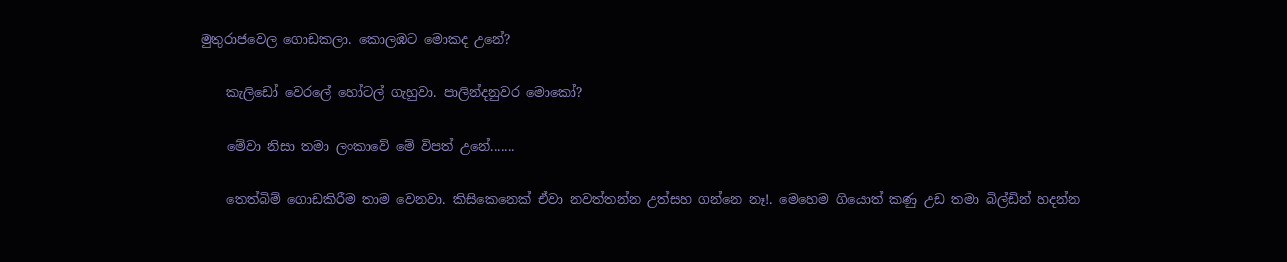මුතුරාජවෙල ගොඩකලා. කොලඹට මොකද උනේ?

    කැලිඩෝ වෙරලේ හෝටල් ගැහුවා. පාලින්දනුවර මොකෝ?

    මේවා නිසා තමා ලංකාවේ මේ විපත් උනේ.......

    තෙත්බිම් ගොඩකිරීම තාම වෙනවා. කිසිකෙනෙක් ඒවා නවත්තන්න උත්සහ ගන්නෙ නෑ!. මෙහෙම ගියොත් කණු උඩ තමා බිල්ඩින් හදන්න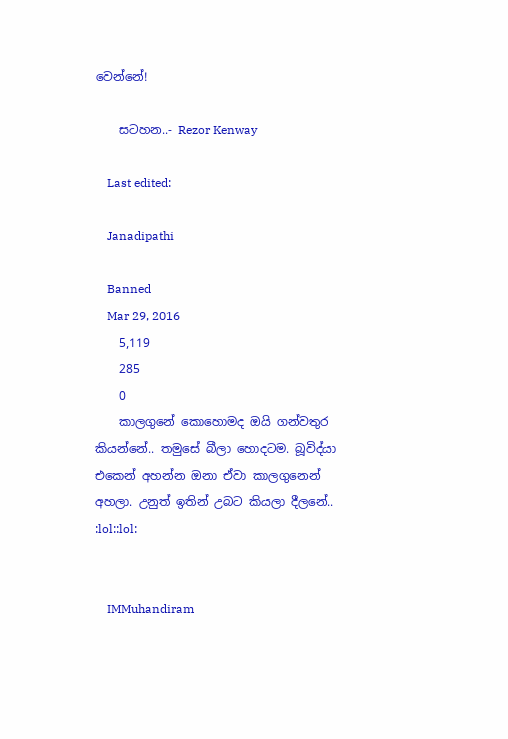වෙන්නේ!

    සටහන..- Rezor Kenway

    Last edited:

    Janadipathi

    Banned
    Mar 29, 2016
    5,119
    285
    0
    කාලගුනේ කොහොමද ඔයි ගන්වතුර කියන්නේ.. තමුසේ බීලා හොදටම. බූවිද්යා එකෙන් අහන්න ඔනා ඒවා කාලගුනෙන් අහලා. උනුත් ඉතින් උබට කියලා දීලනේ.. :lol::lol:


    IMMuhandiram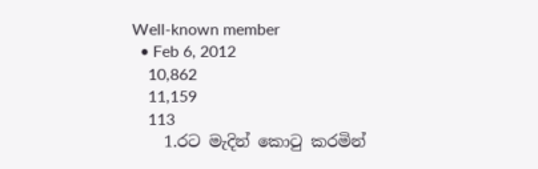Well-known member
  • Feb 6, 2012
    10,862
    11,159
    113
    1.රට මැදින් කොටු කරමින්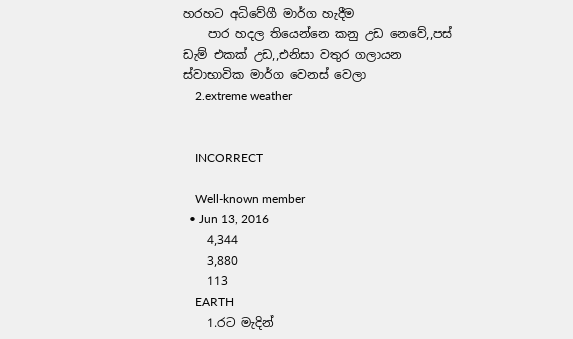හරහට අධිවේගී මාර්ග හැදීම
    පාර හදල තියෙන්නෙ කනු උඩ නෙවේ,,පස් ඩැම් එකක් උඩ,,එනිසා වතුර ගලායන ස්වාභාවික මාර්ග වෙනස් වෙලා
    2.extreme weather


    INCORRECT

    Well-known member
  • Jun 13, 2016
    4,344
    3,880
    113
    EARTH
    1.රට මැදින්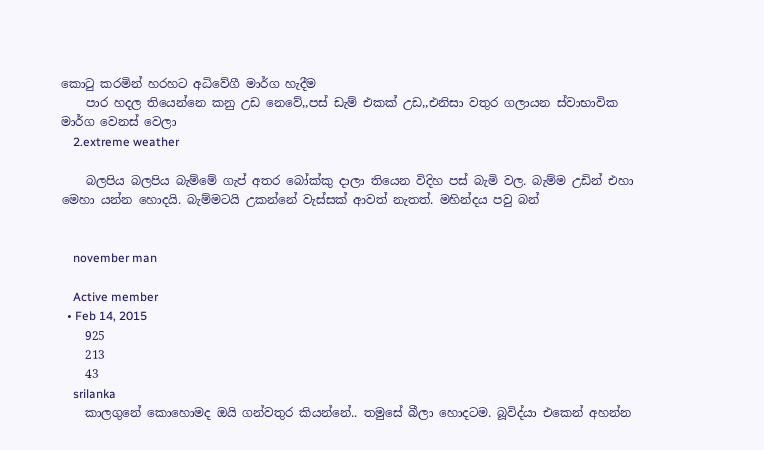කොටු කරමින් හරහට අධිවේගී මාර්ග හැදීම
    පාර හදල තියෙන්නෙ කනු උඩ නෙවේ,,පස් ඩැම් එකක් උඩ,,එනිසා වතුර ගලායන ස්වාභාවික මාර්ග වෙනස් වෙලා
    2.extreme weather

    බලපිය බලපිය බැම්මේ ගැප් අතර බෝක්කු දාලා තියෙන විදිහ පස් බැමි වල. බැම්ම උඩින් එහා මෙහා යන්න හොදයි. බැම්මටයි උකන්නේ වැස්සක් ආවත් නැතත්. මහින්දය පවු බන්


    november man

    Active member
  • Feb 14, 2015
    925
    213
    43
    srilanka
    කාලගුනේ කොහොමද ඔයි ගන්වතුර කියන්නේ.. තමුසේ බීලා හොදටම. බූවිද්යා එකෙන් අහන්න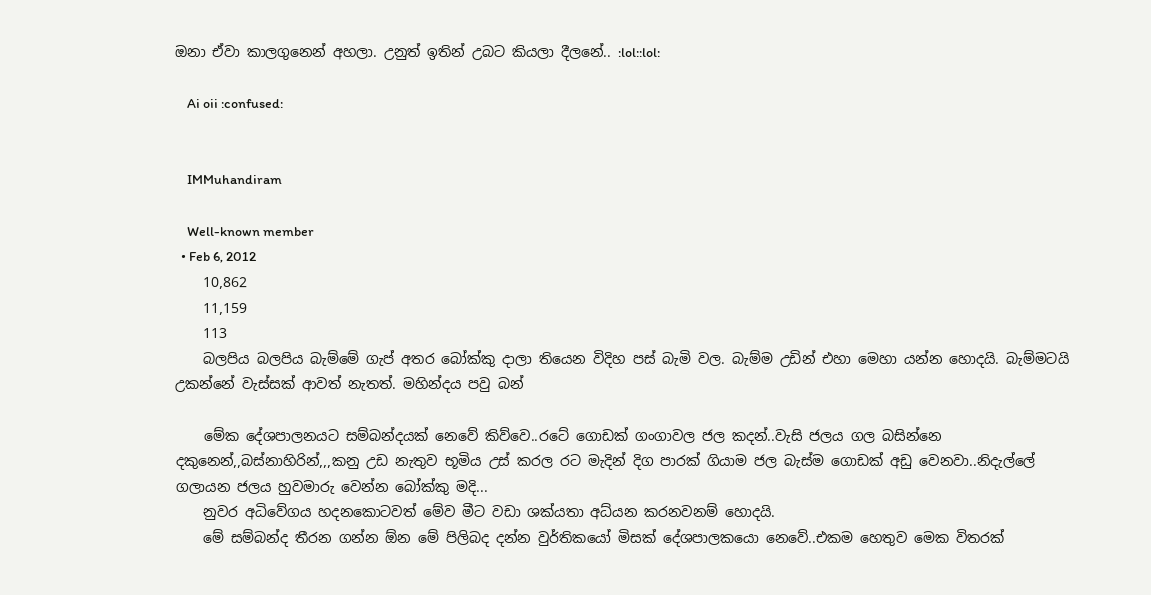ඔනා ඒවා කාලගුනෙන් අහලා. උනුත් ඉතින් උබට කියලා දීලනේ.. :lol::lol:

    Ai oii :confused:


    IMMuhandiram

    Well-known member
  • Feb 6, 2012
    10,862
    11,159
    113
    බලපිය බලපිය බැම්මේ ගැප් අතර බෝක්කු දාලා තියෙන විදිහ පස් බැමි වල. බැම්ම උඩින් එහා මෙහා යන්න හොදයි. බැම්මටයි උකන්නේ වැස්සක් ආවත් නැතත්. මහින්දය පවු බන්

    මේක දේශපාලනයට සම්බන්දයක් නෙවේ කිව්වෙ..රටේ ගොඩක් ගංගාවල ජල කදන්..වැසි ජලය ගල බසින්නෙ දකුනෙන්,,බස්නාහිරින්,,,කනු උඩ නැතුව භූමිය උස් කරල රට මැදින් දිග පාරක් ගියාම ජල බැස්ම ගොඩක් අඩු වෙනවා..නිදැල්ලේ ගලායන ජලය හුවමාරු වෙන්න බෝක්කු මදි...
    නුවර අධිවේගය හදනකොටවත් මේව මීට වඩා ශක්යතා අධ්යන කරනවනම් හොදයි.
    මේ සම්බන්ද තීරන ගන්න ඕන මේ පිලිබද දන්න වුර්තිකයෝ මිසක් දේශපාලකයො නෙවේ..එකම හෙතුව මෙක විතරක්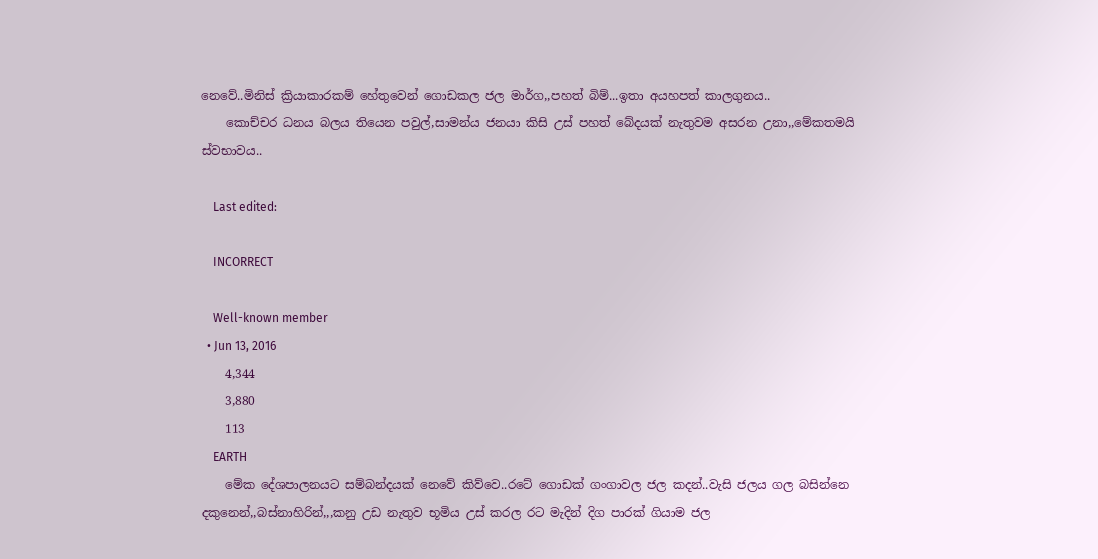නෙවේ..මිනිස් ක්‍රියාකාරකම් හේතුවෙන් ගොඩකල ජල මාර්ග,,පහත් බිම්...ඉතා අයහපත් කාලගුනය..
    කොච්චර ධනය බලය තියෙන පවුල්,සාමන්ය ජනයා කිසි උස් පහත් බේදයක් නැතුවම අසරන උනා,,මේකතමයි ස්වභාවය..

    Last edited:

    INCORRECT

    Well-known member
  • Jun 13, 2016
    4,344
    3,880
    113
    EARTH
    මේක දේශපාලනයට සම්බන්දයක් නෙවේ කිව්වෙ..රටේ ගොඩක් ගංගාවල ජල කදන්..වැසි ජලය ගල බසින්නෙ දකුනෙන්,,බස්නාහිරින්,,,කනු උඩ නැතුව භූමිය උස් කරල රට මැදින් දිග පාරක් ගියාම ජල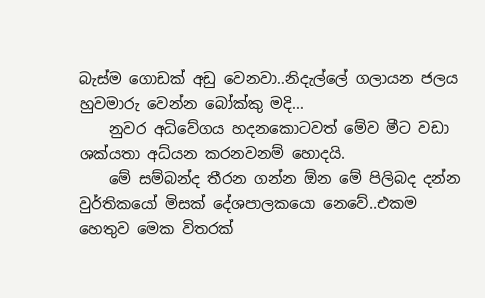බැස්ම ගොඩක් අඩු වෙනවා..නිදැල්ලේ ගලායන ජලය හුවමාරු වෙන්න බෝක්කු මදි...
    නුවර අධිවේගය හදනකොටවත් මේව මීට වඩා ශක්යතා අධ්යන කරනවනම් හොදයි.
    මේ සම්බන්ද තීරන ගන්න ඕන මේ පිලිබද දන්න වුර්තිකයෝ මිසක් දේශපාලකයො නෙවේ..එකම හෙතුව මෙක විතරක්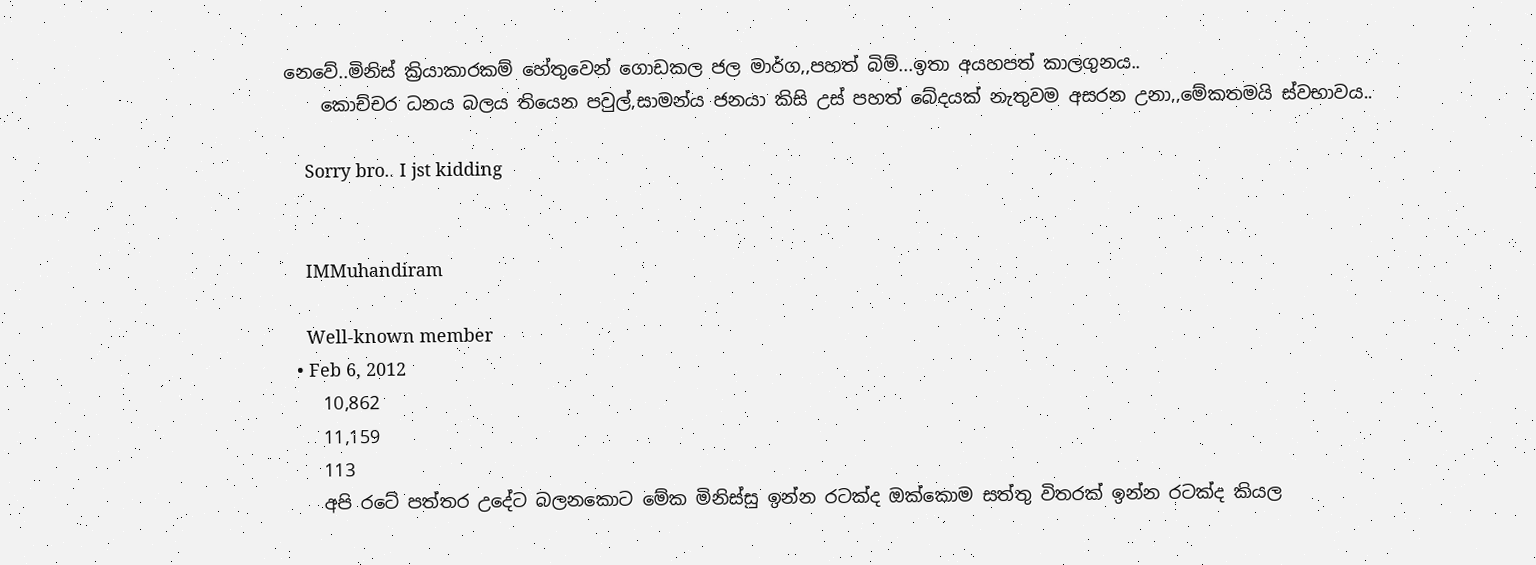නෙවේ..මිනිස් ක්‍රියාකාරකම් හේතුවෙන් ගොඩකල ජල මාර්ග,,පහත් බිම්...ඉතා අයහපත් කාලගුනය..
    කොච්චර ධනය බලය තියෙන පවුල්,සාමන්ය ජනයා කිසි උස් පහත් බේදයක් නැතුවම අසරන උනා,,මේකතමයි ස්වභාවය..

    Sorry bro.. I jst kidding


    IMMuhandiram

    Well-known member
  • Feb 6, 2012
    10,862
    11,159
    113
    අපි රටේ පත්තර උදේට බලනකොට මේක මිනිස්සු ඉන්න රටක්ද ඔක්කොම සත්තු විතරක් ඉන්න රටක්ද කියල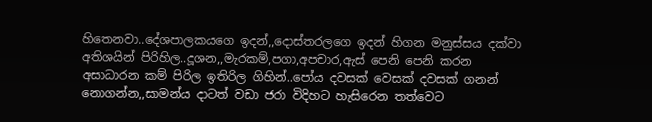හිතෙනවා..දේශපාලකයගෙ ඉදන්,,දොස්තරලගෙ ඉදන් හිගන මනුස්සය දක්වා අතිශයින් පිරිහිල..දූශන,,මැරකම්,පගා,අපචාර,ඇස් පෙනි පෙනි කරන අසාධාරන කම් පිරිල ඉතිරිල ගිහින්..පෝය දවසක් වෙසක් දවසක් ගනන් නොගන්න,,සාමන්ය දාටත් වඩා ජරා විදිහට හැසිරෙන තත්වෙට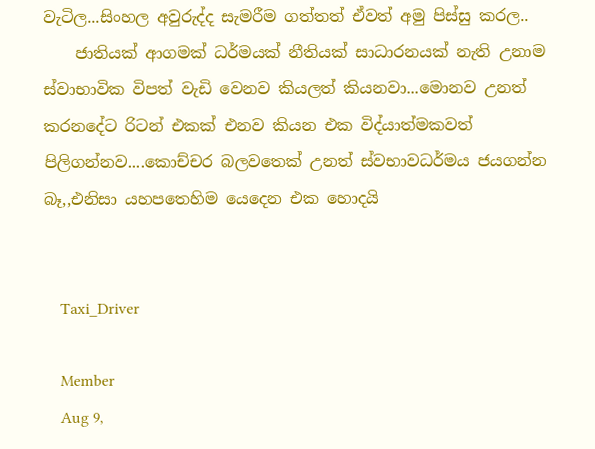වැටිල...සිංහල අවුරුද්ද සැමරීම ගත්තත් ඒවත් අමු පිස්සු කරල..
    ජාතියක් ආගමක් ධර්මයක් නීතියක් සාධාරනයක් නැති උනාම ස්වාභාවික විපත් වැඩි වෙනව කියලත් කියනවා...මොනව උනත් කරනදේට රිටන් එකක් එනව කියන එක විද්යාත්මකවත් පිලිගන්නව....කොච්චර බලවතෙක් උනත් ස්වභාවධර්මය ජයගන්න බෑ,,එනිසා යහපතෙහිම යෙදෙන එක හොදයි


    Taxi_Driver

    Member
    Aug 9,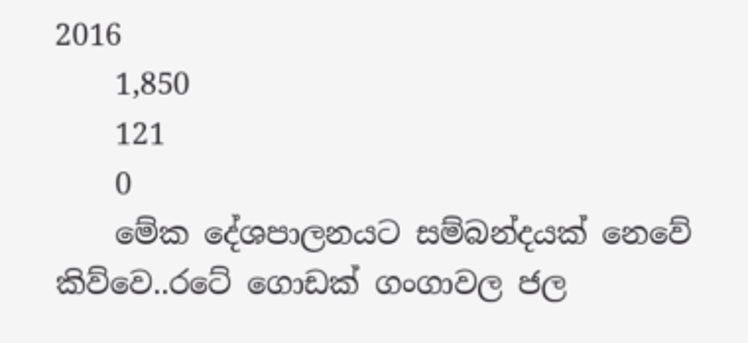2016
    1,850
    121
    0
    මේක දේශපාලනයට සම්බන්දයක් නෙවේ කිව්වෙ..රටේ ගොඩක් ගංගාවල ජල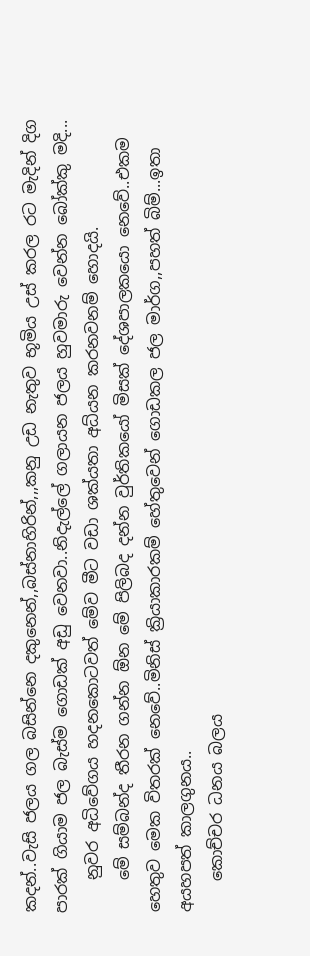කදන්..වැසි ජලය ගල බසින්නෙ දකුනෙන්,,බස්නාහිරින්,,,කනු උඩ නැතුව භූමිය උස් කරල රට මැදින් දිග පාරක් ගියාම ජල බැස්ම ගොඩක් අඩු වෙනවා..නිදැල්ලේ ගලායන ජලය හුවමාරු වෙන්න බෝක්කු මදි...
    නුවර අධිවේගය හදනකොටවත් මේව මීට වඩා ශක්යතා අධ්යන කරනවනම් හොදයි.
    මේ සම්බන්ද තීරන ගන්න ඕන මේ පිලිබද දන්න වුර්තිකයෝ මිසක් දේශපාලකයො නෙවේ..එකම හෙතුව මෙක විතරක් නෙවේ..මිනිස් ක්‍රියාකාරකම් හේතුවෙන් ගොඩකල ජල මාර්ග,,පහත් බිම්...ඉතා අයහපත් කාලගුනය..
    කොච්චර ධනය බලය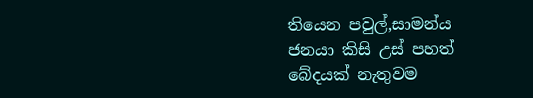තියෙන පවුල්,සාමන්ය ජනයා කිසි උස් පහත් බේදයක් නැතුවම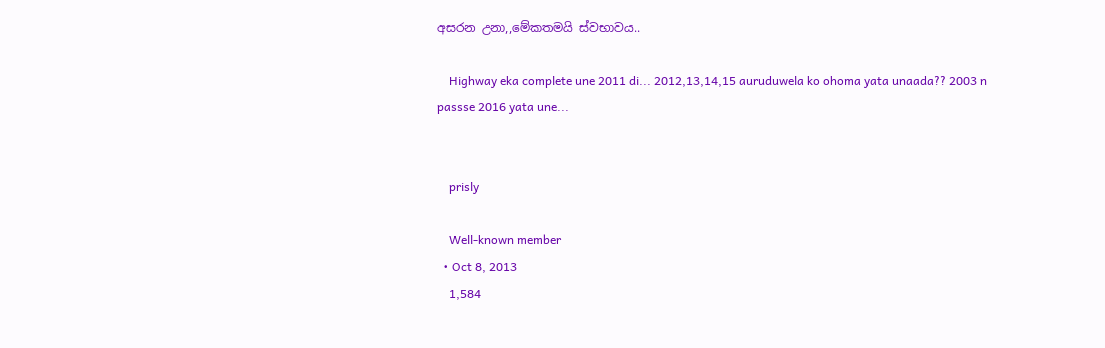අසරන උනා,,මේකතමයි ස්වභාවය..

    Highway eka complete une 2011 di... 2012,13,14,15 auruduwela ko ohoma yata unaada?? 2003 n passse 2016 yata une...


    prisly

    Well-known member
  • Oct 8, 2013
    1,584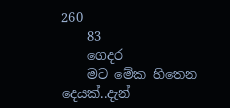260
    83
    ගෙදර
    මට මේක හිතෙන දෙයක්..දැන්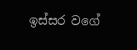ඉස්සර වගේ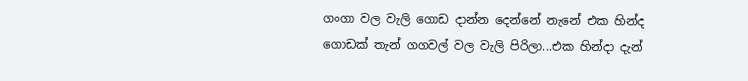ගංගා වල වැලි ගොඩ දාන්න දෙන්නේ නැනේ එක හින්ද ගොඩක් තැන් ගගවල් වල වැලි පිරිලා...එක හින්දා දැන්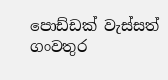පොඩ්ඩක් වැස්සත් ගංවතුර